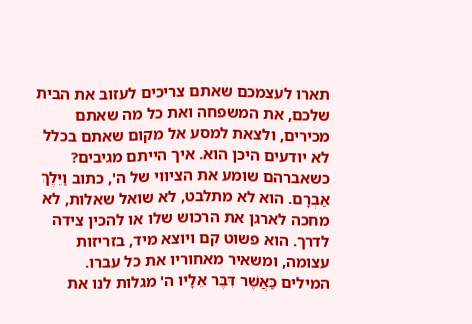תארו לעצמכם שאתם צריכים לעזוב את הבית שלכם, את המשפחה ואת כל מה שאתם מכירים, ולצאת למסע אל מקום שאתם בכלל לא יודעים היכן הוא. איך הייתם מגיבים? כשאברהם שומע את הציווי של ה', כתוב וַיֵּלֶךְ אַבְרָם. הוא לא מתלבט, לא שואל שאלות, לא מחכה לארגן את הרכוש שלו או להכין צידה לדרך. הוא פשוט קם ויוצא מיד, בזריזות עצומה, ומשאיר מאחוריו את כל עברו.
המילים כַּאֲשֶׁר דִּבֶּר אֵלָיו ה' מגלות לנו את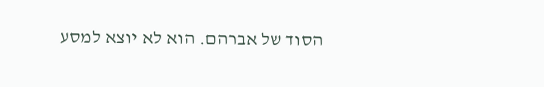הסוד של אברהם. הוא לא יוצא למסע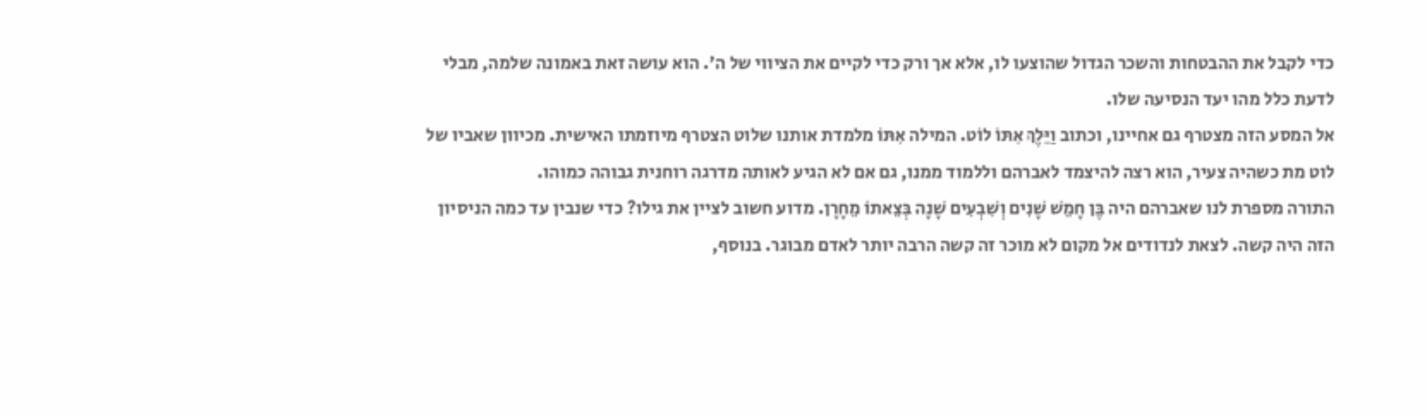כדי לקבל את ההבטחות והשכר הגדול שהוצעו לו, אלא אך ורק כדי לקיים את הציווי של ה'. הוא עושה זאת באמונה שלמה, מבלי לדעת כלל מהו יעד הנסיעה שלו.
אל המסע הזה מצטרף גם אחיינו, וכתוב וַיֵּלֶךְ אִתּוֹ לוֹט. המילה אִתּוֹ מלמדת אותנו שלוט הצטרף מיוזמתו האישית. מכיוון שאביו של לוט מת כשהיה צעיר, הוא רצה להיצמד לאברהם וללמוד ממנו, גם אם לא הגיע לאותה מדרגה רוחנית גבוהה כמוהו.
התורה מספרת לנו שאברהם היה בֶּן חָמֵשׁ שָׁנִים וְשִׁבְעִים שָׁנָה בְּצֵאתוֹ מֵחָרָן. מדוע חשוב לציין את גילו? כדי שנבין עד כמה הניסיון הזה היה קשה. לצאת לנדודים אל מקום לא מוכר זה קשה הרבה יותר לאדם מבוגר. בנוסף,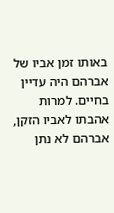באותו זמן אביו של אברהם היה עדיין בחיים. למרות אהבתו לאביו הזקן, אברהם לא נתן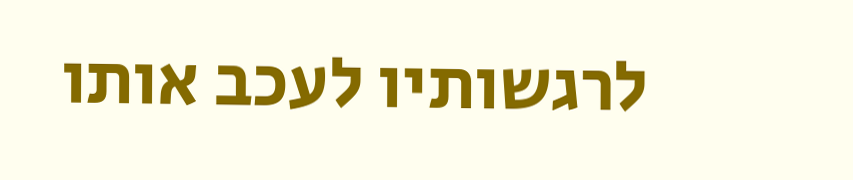לרגשותיו לעכב אותו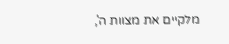מלקיים את מצוות ה',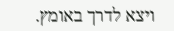ויצא לדרך באומץ.